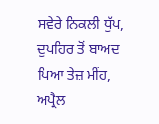ਸਵੇਰੇ ਨਿਕਲੀ ਧੁੱਪ, ਦੁਪਹਿਰ ਤੋਂ ਬਾਅਦ ਪਿਆ ਤੇਜ਼ ਮੀਂਹ, ਅਪ੍ਰੈਲ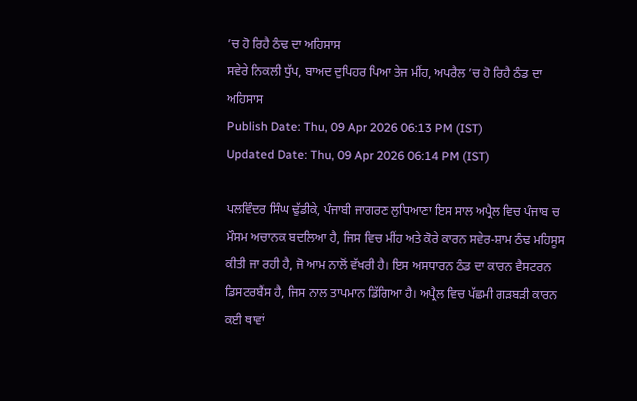’ਚ ਹੋ ਰਿਹੈ ਠੰਢ ਦਾ ਅਹਿਸਾਸ
ਸਵੇਰੇ ਨਿਕਲੀ ਧੁੱਪ, ਬਾਅਦ ਦੁਪਿਹਰ ਪਿਆ ਤੇਜ ਮੀਂਹ, ਅਪਰੈਲ ’ਚ ਹੋ ਰਿਹੈ ਠੰਡ ਦਾ ਅਹਿਸਾਸ
Publish Date: Thu, 09 Apr 2026 06:13 PM (IST)
Updated Date: Thu, 09 Apr 2026 06:14 PM (IST)

ਪਲਵਿੰਦਰ ਸਿੰਘ ਢੁੱਡੀਕੇ, ਪੰਜਾਬੀ ਜਾਗਰਣ ਲੁਧਿਆਣਾ ਇਸ ਸਾਲ ਅਪ੍ਰੈਲ ਵਿਚ ਪੰਜਾਬ ਚ ਮੌਸਮ ਅਚਾਨਕ ਬਦਲਿਆ ਹੈ, ਜਿਸ ਵਿਚ ਮੀਂਹ ਅਤੇ ਕੋਰੇ ਕਾਰਨ ਸਵੇਰ-ਸ਼ਾਮ ਠੰਢ ਮਹਿਸੂਸ ਕੀਤੀ ਜਾ ਰਹੀ ਹੈ, ਜੋ ਆਮ ਨਾਲੋਂ ਵੱਖਰੀ ਹੈ। ਇਸ ਅਸਧਾਰਨ ਠੰਡ ਦਾ ਕਾਰਨ ਵੈਸਟਰਨ ਡਿਸਟਰਬੈਂਸ ਹੈ, ਜਿਸ ਨਾਲ ਤਾਪਮਾਨ ਡਿੱਗਿਆ ਹੈ। ਅਪ੍ਰੈਲ ਵਿਚ ਪੱਛਮੀ ਗੜਬੜੀ ਕਾਰਨ ਕਈ ਥਾਵਾਂ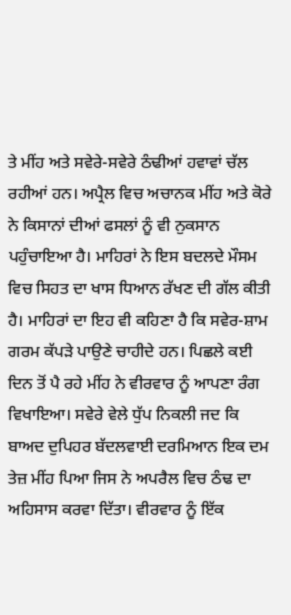ਤੇ ਮੀਂਹ ਅਤੇ ਸਵੇਰੇ-ਸਵੇਰੇ ਠੰਢੀਆਂ ਹਵਾਵਾਂ ਚੱਲ ਰਹੀਆਂ ਹਨ। ਅਪ੍ਰੈਲ ਵਿਚ ਅਚਾਨਕ ਮੀਂਹ ਅਤੇ ਕੋਰੇ ਨੇ ਕਿਸਾਨਾਂ ਦੀਆਂ ਫਸਲਾਂ ਨੂੰ ਵੀ ਨੁਕਸਾਨ ਪਹੁੰਚਾਇਆ ਹੈ। ਮਾਹਿਰਾਂ ਨੇ ਇਸ ਬਦਲਦੇ ਮੌਸਮ ਵਿਚ ਸਿਹਤ ਦਾ ਖਾਸ ਧਿਆਨ ਰੱਖਣ ਦੀ ਗੱਲ ਕੀਤੀ ਹੈ। ਮਾਹਿਰਾਂ ਦਾ ਇਹ ਵੀ ਕਹਿਣਾ ਹੈ ਕਿ ਸਵੇਰ-ਸ਼ਾਮ ਗਰਮ ਕੱਪੜੇ ਪਾਉਣੇ ਚਾਹੀਦੇ ਹਨ। ਪਿਛਲੇ ਕਈ ਦਿਨ ਤੋਂ ਪੈ ਰਹੇ ਮੀਂਹ ਨੇ ਵੀਰਵਾਰ ਨੂੰ ਆਪਣਾ ਰੰਗ ਵਿਖਾਇਆ। ਸਵੇਰੇ ਵੇਲੇ ਧੁੱਪ ਨਿਕਲੀ ਜਦ ਕਿ ਬਾਅਦ ਦੁਪਿਹਰ ਬੱਦਲਵਾਈ ਦਰਮਿਆਨ ਇਕ ਦਮ ਤੇਜ਼ ਮੀਂਹ ਪਿਆ ਜਿਸ ਨੇ ਅਪਰੈਲ ਵਿਚ ਠੰਢ ਦਾ ਅਹਿਸਾਸ ਕਰਵਾ ਦਿੱਤਾ। ਵੀਰਵਾਰ ਨੂੰ ਇੱਕ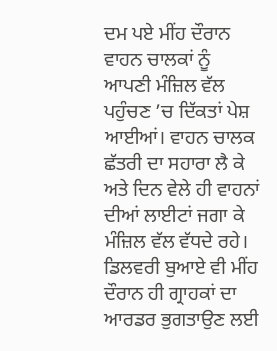ਦਮ ਪਏ ਮੀਂਹ ਦੌਰਾਨ ਵਾਹਨ ਚਾਲਕਾਂ ਨੂੰ ਆਪਣੀ ਮੰਜ਼ਿਲ ਵੱਲ ਪਹੁੰਚਣ ’ਚ ਦਿੱਕਤਾਂ ਪੇਸ਼ ਆਈਆਂ। ਵਾਹਨ ਚਾਲਕ ਛੱਤਰੀ ਦਾ ਸਹਾਰਾ ਲੈ ਕੇ ਅਤੇ ਦਿਨ ਵੇਲੇ ਹੀ ਵਾਹਨਾਂ ਦੀਆਂ ਲਾਈਟਾਂ ਜਗਾ ਕੇ ਮੰਜ਼ਿਲ ਵੱਲ ਵੱਧਦੇ ਰਹੇ। ਡਿਲਵਰੀ ਬੁਆਏ ਵੀ ਮੀਂਹ ਦੌਰਾਨ ਹੀ ਗ੍ਰਾਹਕਾਂ ਦਾ ਆਰਡਰ ਭੁਗਤਾਉਣ ਲਈ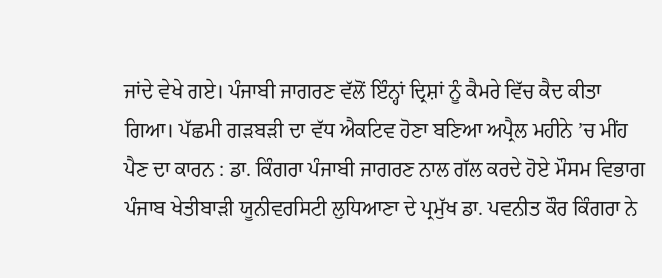ਜਾਂਦੇ ਵੇਖੇ ਗਏ। ਪੰਜਾਬੀ ਜਾਗਰਣ ਵੱਲੋਂ ਇੰਨ੍ਹਾਂ ਦ੍ਰਿਸ਼ਾਂ ਨੂੰ ਕੈਮਰੇ ਵਿੱਚ ਕੈਦ ਕੀਤਾ ਗਿਆ। ਪੱਛਮੀ ਗੜਬੜੀ ਦਾ ਵੱਧ ਐਕਟਿਵ ਹੋਣਾ ਬਣਿਆ ਅਪ੍ਰੈਲ ਮਹੀਨੇ ’ਚ ਮੀਂਹ ਪੈਣ ਦਾ ਕਾਰਨ : ਡਾ. ਕਿੰਗਰਾ ਪੰਜਾਬੀ ਜਾਗਰਣ ਨਾਲ ਗੱਲ ਕਰਦੇ ਹੋਏ ਮੌਸਮ ਵਿਭਾਗ ਪੰਜਾਬ ਖੇਤੀਬਾੜੀ ਯੂਨੀਵਰਸਿਟੀ ਲੁਧਿਆਣਾ ਦੇ ਪ੍ਰਮੁੱਖ ਡਾ. ਪਵਨੀਤ ਕੌਰ ਕਿੰਗਰਾ ਨੇ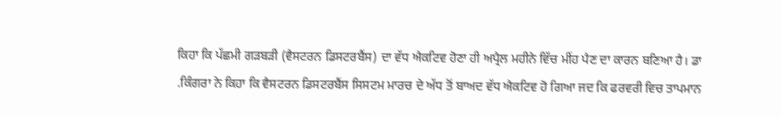ਕਿਹਾ ਕਿ ਪੱਛਮੀ ਗੜਬੜੀ (ਵੈਸਟਰਨ ਡਿਸਟਰਬੈਂਸ) ਦਾ ਵੱਧ ਐਕਟਿਵ ਹੋਣਾ ਹੀ ਅਪ੍ਰੈਲ ਮਹੀਨੇ ਵਿੱਚ ਮੀਂਹ ਪੈਣ ਦਾ ਕਾਰਨ ਬਣਿਆ ਹੈ। ਡਾ .ਕਿੰਗਰਾ ਨੇ ਕਿਹਾ ਕਿ ਵੈਸਟਰਨ ਡਿਸਟਰਬੈਂਸ ਸਿਸਟਮ ਮਾਰਚ ਦੇ ਅੱਧ ਤੋਂ ਬਾਅਦ ਵੱਧ ਐਕਟਿਵ ਹੋ ਗਿਆ ਜਦ ਕਿ ਫਰਵਰੀ ਵਿਚ ਤਾਪਮਾਨ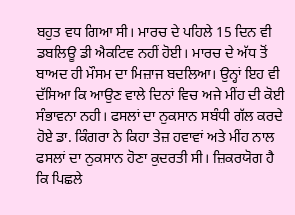ਬਹੁਤ ਵਧ ਗਿਆ ਸੀ। ਮਾਰਚ ਦੇ ਪਹਿਲੇ 15 ਦਿਨ ਵੀ ਡਬਲਿਊ ਡੀ ਐਕਟਿਵ ਨਹੀਂ ਹੋਈ। ਮਾਰਚ ਦੇ ਅੱਧ ਤੋਂ ਬਾਅਦ ਹੀ ਮੌਸਮ ਦਾ ਮਿਜ਼ਾਜ ਬਦਲਿਆ। ਉਨ੍ਹਾਂ ਇਹ ਵੀ ਦੱਸਿਆ ਕਿ ਆਉਣ ਵਾਲੇ ਦਿਨਾਂ ਵਿਚ ਅਜੇ ਮੀਂਹ ਦੀ ਕੋਈ ਸੰਭਾਵਨਾ ਨਹੀ। ਫਸਲਾਂ ਦਾ ਨੁਕਸਾਨ ਸਬੰਧੀ ਗੱਲ ਕਰਦੇ ਹੋਏ ਡਾ. ਕਿੰਗਰਾ ਨੇ ਕਿਹਾ ਤੇਜ਼ ਹਵਾਵਾਂ ਅਤੇ ਮੀਂਹ ਨਾਲ ਫਸਲਾਂ ਦਾ ਨੁਕਸਾਨ ਹੋਣਾ ਕੁਦਰਤੀ ਸੀ। ਜ਼ਿਕਰਯੋਗ ਹੈ ਕਿ ਪਿਛਲੇ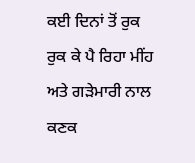ਕਈ ਦਿਨਾਂ ਤੋਂ ਰੁਕ ਰੁਕ ਕੇ ਪੈ ਰਿਹਾ ਮੀਂਹ ਅਤੇ ਗੜੇਮਾਰੀ ਨਾਲ ਕਣਕ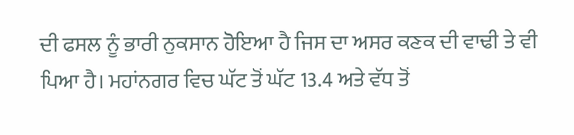ਦੀ ਫਸਲ ਨੂੰ ਭਾਰੀ ਨੁਕਸਾਨ ਹੋਇਆ ਹੈ ਜਿਸ ਦਾ ਅਸਰ ਕਣਕ ਦੀ ਵਾਢੀ ਤੇ ਵੀ ਪਿਆ ਹੈ। ਮਹਾਂਨਗਰ ਵਿਚ ਘੱਟ ਤੋਂ ਘੱਟ 13.4 ਅਤੇ ਵੱਧ ਤੋਂ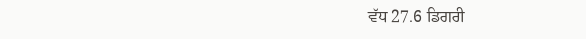ਵੱਧ 27.6 ਡਿਗਰੀ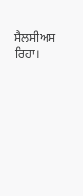ਸੈਲਸੀਅਸ ਰਿਹਾ।